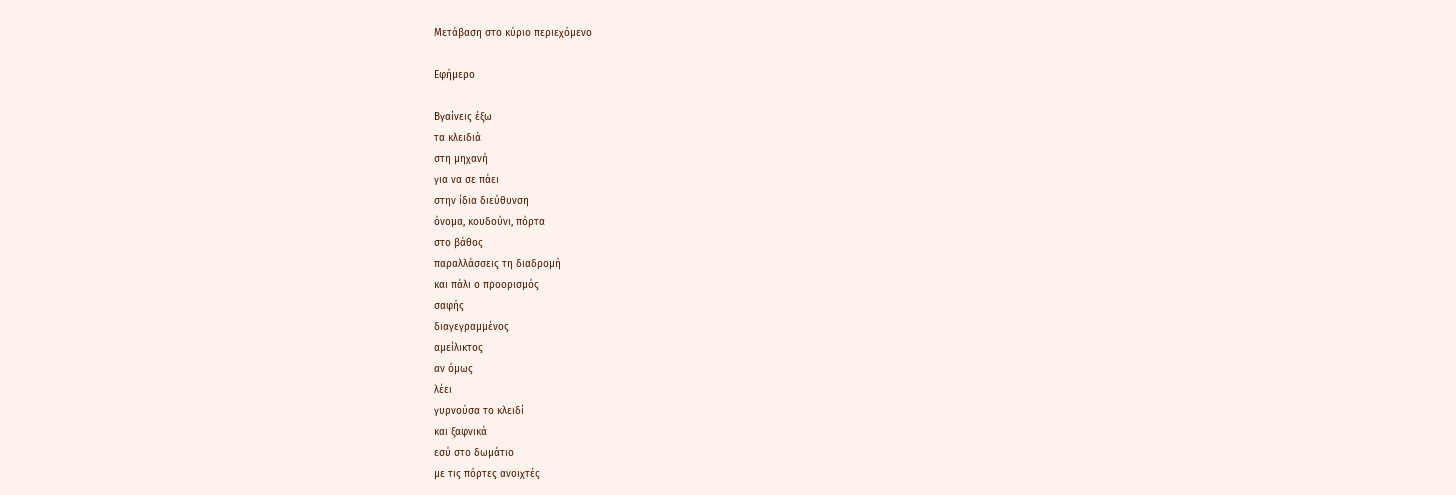Μετάβαση στο κύριο περιεχόμενο

Εφήμερο

Βγαίνεις έξω
τα κλειδιά
στη μηχανή
για να σε πάει
στην ίδια διεύθυνση
όνομα, κουδούνι, πόρτα
στο βάθος
παραλλάσσεις τη διαδρομή
και πάλι ο προορισμός
σαφής
διαγεγραμμένος
αμείλικτος
αν όμως
λέει
γυρνούσα το κλειδί
και ξαφνικά
εσύ στο δωμάτιο
με τις πόρτες ανοιχτές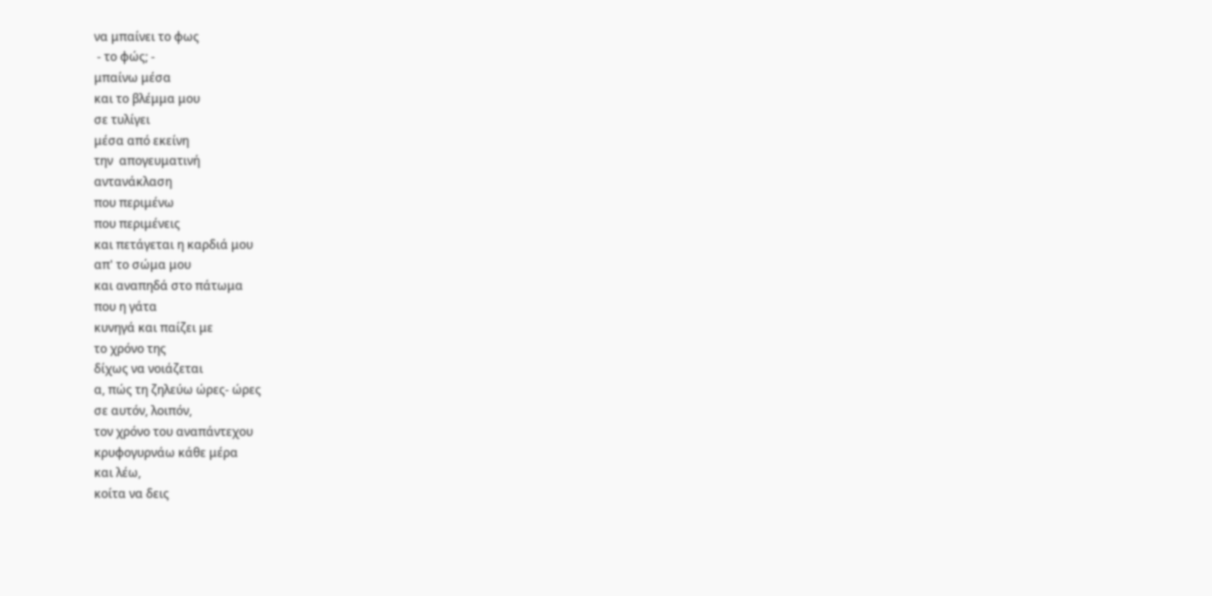να μπαίνει το φως
 - το φώς; -
μπαίνω μέσα
και το βλέμμα μου
σε τυλίγει
μέσα από εκείνη
την  απογευματινή
αντανάκλαση
που περιμένω
που περιμένεις
και πετάγεται η καρδιά μου
απ' το σώμα μου
και αναπηδά στο πάτωμα
που η γάτα
κυνηγά και παίζει με
το χρόνο της
δίχως να νοιάζεται
α, πώς τη ζηλεύω ώρες- ώρες
σε αυτόν, λοιπόν,
τον χρόνο του αναπάντεχου
κρυφογυρνάω κάθε μέρα
και λέω,
κοίτα να δεις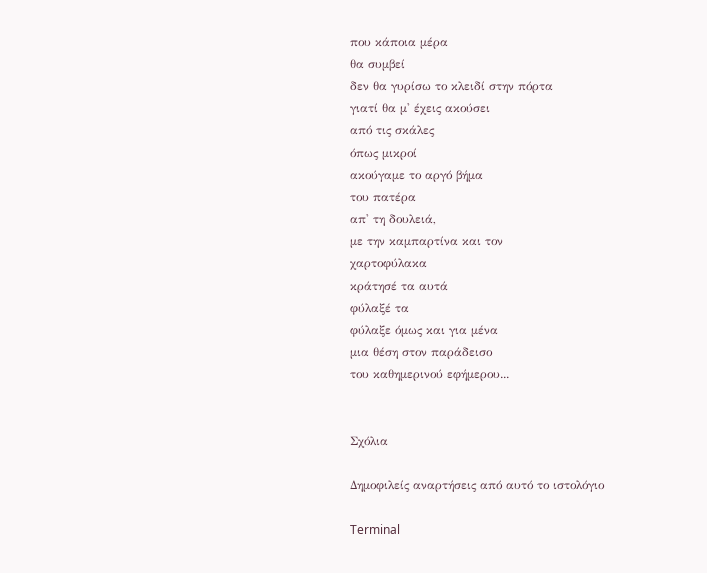που κάποια μέρα
θα συμβεί
δεν θα γυρίσω το κλειδί στην πόρτα
γιατί θα μ' έχεις ακούσει
από τις σκάλες
όπως μικροί
ακούγαμε το αργό βήμα
του πατέρα
απ' τη δουλειά,
με την καμπαρτίνα και τον
χαρτοφύλακα
κράτησέ τα αυτά
φύλαξέ τα
φύλαξε όμως και για μένα
μια θέση στον παράδεισο
του καθημερινού εφήμερου...


Σχόλια

Δημοφιλείς αναρτήσεις από αυτό το ιστολόγιο

Terminal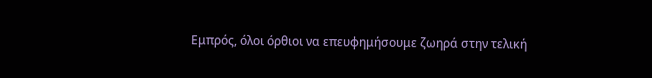Εμπρός, όλοι όρθιοι να επευφημήσουμε ζωηρά στην τελική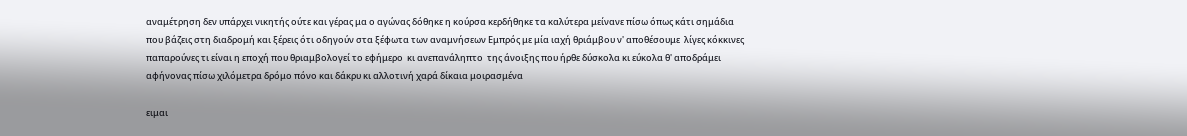αναμέτρηση δεν υπάρχει νικητής ούτε και γέρας μα ο αγώνας δόθηκε η κούρσα κερδήθηκε τα καλύτερα μείνανε πίσω όπως κάτι σημάδια που βάζεις στη διαδρομή και ξέρεις ότι οδηγούν στα ξέφωτα των αναμνήσεων Εμπρός με μία ιαχή θριάμβου ν' αποθέσουμε  λίγες κόκκινες παπαρούνες τι είναι η εποχή που θριαμβολογεί το εφήμερο  κι ανεπανάληπτο  της άνοιξης που ήρθε δύσκολα κι εύκολα θ' αποδράμει αφήνονας πίσω χιλόμετρα δρόμο πόνο και δάκρυ κι αλλοτινή χαρά δίκαια μοιρασμένα

ειμαι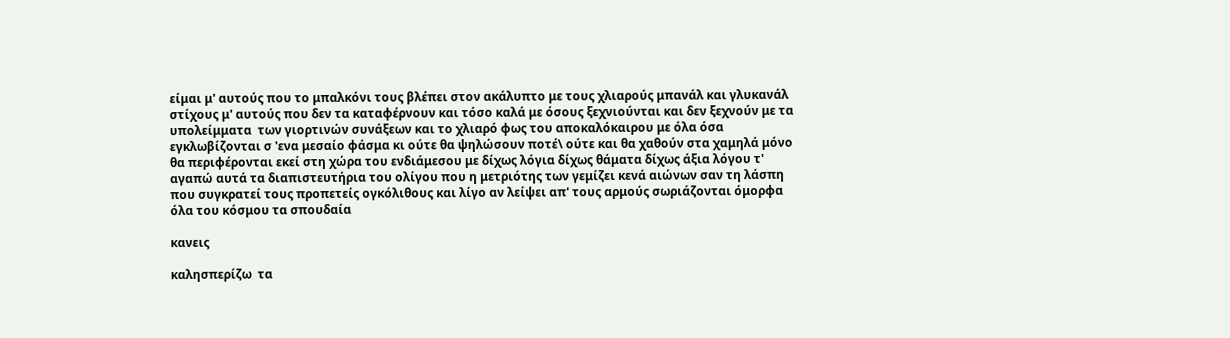είμαι μ' αυτούς που το μπαλκόνι τους βλέπει στον ακάλυπτο με τους χλιαρούς μπανάλ και γλυκανάλ στίχους μ' αυτούς που δεν τα καταφέρνουν και τόσο καλά με όσους ξεχνιούνται και δεν ξεχνούν με τα υπολείμματα  των γιορτινών συνάξεων και το χλιαρό φως του αποκαλόκαιρου με όλα όσα εγκλωβίζονται σ 'ενα μεσαίο φάσμα κι ούτε θα ψηλώσουν ποτέ\ ούτε και θα χαθούν στα χαμηλά μόνο θα περιφέρονται εκεί στη χώρα του ενδιάμεσου με δίχως λόγια δίχως θάματα δίχως άξια λόγου τ' αγαπώ αυτά τα διαπιστευτήρια του ολίγου που η μετριότης των γεμίζει κενά αιώνων σαν τη λάσπη που συγκρατεί τους προπετείς ογκόλιθους και λίγο αν λείψει απ' τους αρμούς σωριάζονται όμορφα όλα του κόσμου τα σπουδαία

κανεις

καλησπερίζω  τα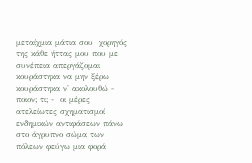μεταίχμια μάτια σου  χορηγός της κάθε ήττας μου που με συνέπεια απεργάζομαι κουράστηκα να μην ξέρω κουράστηκα ν' ακολουθώ - ποιον; τι; -  οι μέρες ατελείωτες σχηματισμοί ενδημικών αντιφάσεων πάνω στο άγρυπνο σώμα των πόλεων φεύγω μια φορά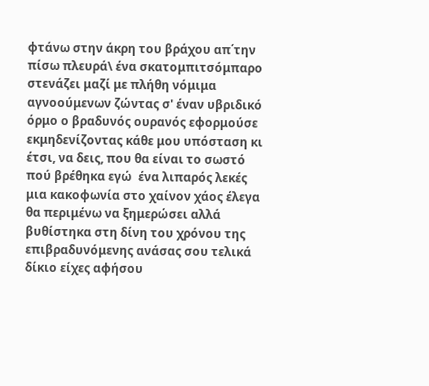φτάνω στην άκρη του βράχου απ΄την πίσω πλευρά\ ένα σκατομπιτσόμπαρο στενάζει μαζί με πλήθη νόμιμα αγνοούμενων ζώντας σ' έναν υβριδικό όρμο ο βραδυνός ουρανός εφορμούσε εκμηδενίζοντας κάθε μου υπόσταση κι έτσι, να δεις, που θα είναι το σωστό πού βρέθηκα εγώ  ένα λιπαρός λεκές μια κακοφωνία στο χαίνον χάος έλεγα θα περιμένω να ξημερώσει αλλά βυθίστηκα στη δίνη του χρόνου της επιβραδυνόμενης ανάσας σου τελικά δίκιο είχες αφήσου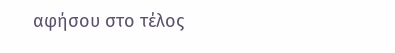αφήσου στο τέλος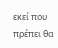εκεί που πρέπει θα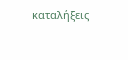καταλήξεις